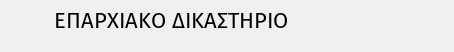ΕΠΑΡΧΙΑΚΟ ΔΙΚΑΣΤΗΡΙΟ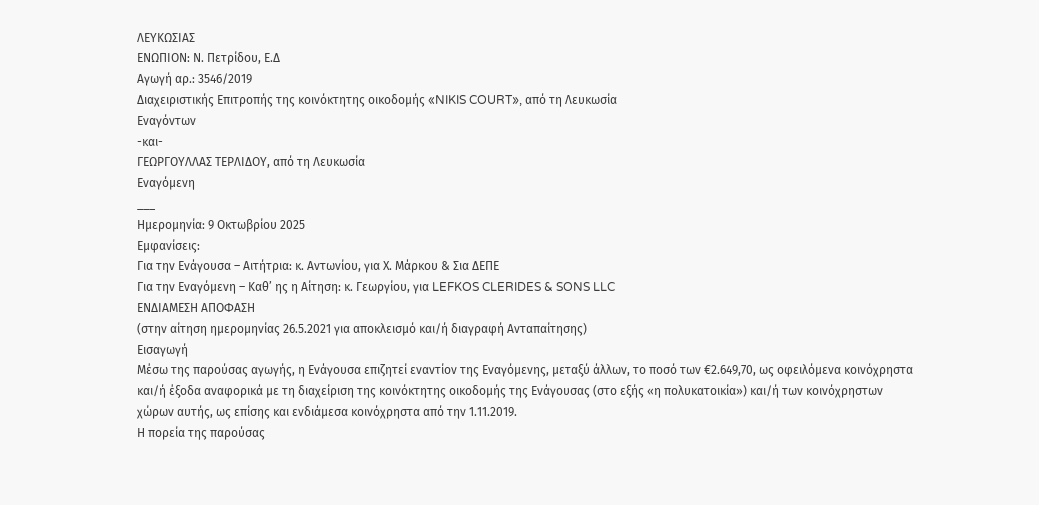ΛΕΥΚΩΣΙΑΣ
ΕΝΩΠΙΟΝ: Ν. Πετρίδου, Ε.Δ
Αγωγή αρ.: 3546/2019
Διαχειριστικής Επιτροπής της κοινόκτητης οικοδομής «NIKIS COURT», από τη Λευκωσία
Εναγόντων
-και-
ΓΕΩΡΓΟΥΛΛΑΣ ΤΕΡΛΙΔΟΥ, από τη Λευκωσία
Εναγόμενη
___
Ημερομηνία: 9 Οκτωβρίου 2025
Εμφανίσεις:
Για την Ενάγουσα – Αιτήτρια: κ. Αντωνίου, για Χ. Μάρκου & Σια ΔΕΠΕ
Για την Εναγόμενη – Καθ’ ης η Αίτηση: κ. Γεωργίου, για LEFKOS CLERIDES & SONS LLC
ΕΝΔΙΑΜΕΣΗ ΑΠΟΦΑΣΗ
(στην αίτηση ημερομηνίας 26.5.2021 για αποκλεισμό και/ή διαγραφή Ανταπαίτησης)
Εισαγωγή
Μέσω της παρούσας αγωγής, η Ενάγουσα επιζητεί εναντίον της Εναγόμενης, μεταξύ άλλων, το ποσό των €2.649,70, ως οφειλόμενα κοινόχρηστα και/ή έξοδα αναφορικά με τη διαχείριση της κοινόκτητης οικοδομής της Ενάγουσας (στο εξής «η πολυκατοικία») και/ή των κοινόχρηστων χώρων αυτής, ως επίσης και ενδιάμεσα κοινόχρηστα από την 1.11.2019.
Η πορεία της παρούσας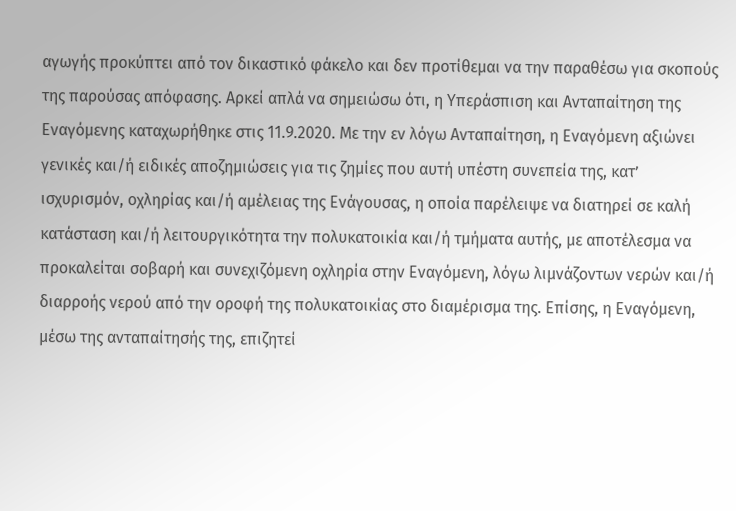αγωγής προκύπτει από τον δικαστικό φάκελο και δεν προτίθεμαι να την παραθέσω για σκοπούς της παρούσας απόφασης. Αρκεί απλά να σημειώσω ότι, η Υπεράσπιση και Ανταπαίτηση της Εναγόμενης καταχωρήθηκε στις 11.9.2020. Με την εν λόγω Ανταπαίτηση, η Εναγόμενη αξιώνει γενικές και/ή ειδικές αποζημιώσεις για τις ζημίες που αυτή υπέστη συνεπεία της, κατ’ ισχυρισμόν, οχληρίας και/ή αμέλειας της Ενάγουσας, η οποία παρέλειψε να διατηρεί σε καλή κατάσταση και/ή λειτουργικότητα την πολυκατοικία και/ή τμήματα αυτής, με αποτέλεσμα να προκαλείται σοβαρή και συνεχιζόμενη οχληρία στην Εναγόμενη, λόγω λιμνάζοντων νερών και/ή διαρροής νερού από την οροφή της πολυκατοικίας στο διαμέρισμα της. Επίσης, η Εναγόμενη, μέσω της ανταπαίτησής της, επιζητεί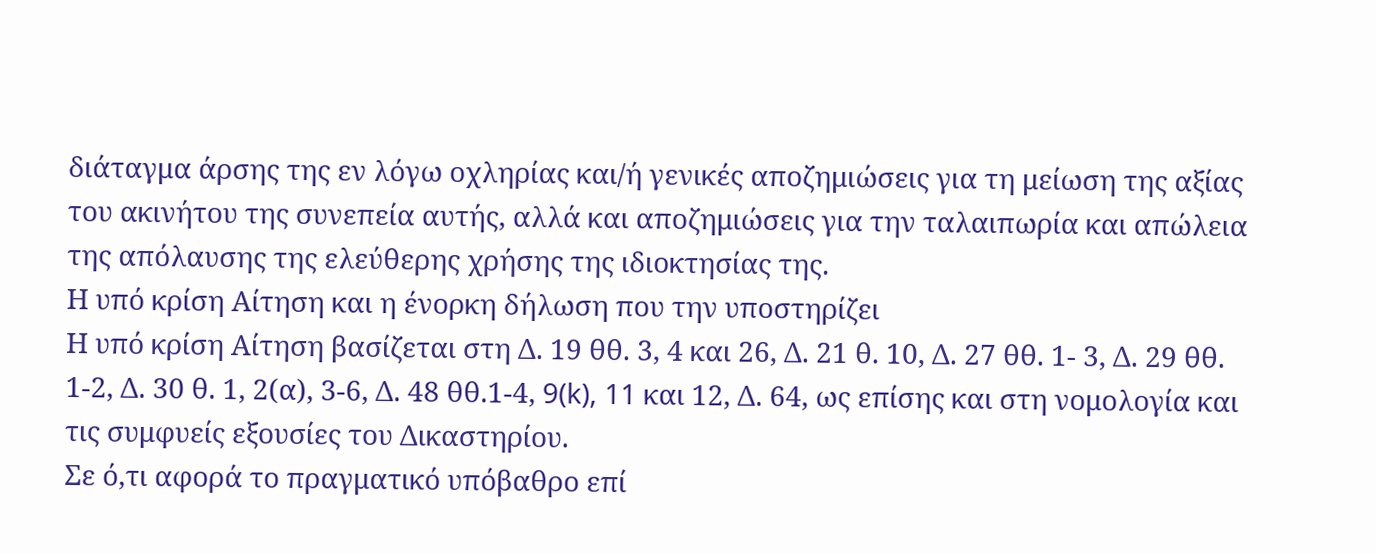διάταγμα άρσης της εν λόγω οχληρίας και/ή γενικές αποζημιώσεις για τη μείωση της αξίας του ακινήτου της συνεπεία αυτής, αλλά και αποζημιώσεις για την ταλαιπωρία και απώλεια της απόλαυσης της ελεύθερης χρήσης της ιδιοκτησίας της.
Η υπό κρίση Αίτηση και η ένορκη δήλωση που την υποστηρίζει
Η υπό κρίση Αίτηση βασίζεται στη Δ. 19 θθ. 3, 4 και 26, Δ. 21 θ. 10, Δ. 27 θθ. 1- 3, Δ. 29 θθ. 1-2, Δ. 30 θ. 1, 2(α), 3-6, Δ. 48 θθ.1-4, 9(k), 11 και 12, Δ. 64, ως επίσης και στη νομολογία και τις συμφυείς εξουσίες του Δικαστηρίου.
Σε ό,τι αφορά το πραγματικό υπόβαθρο επί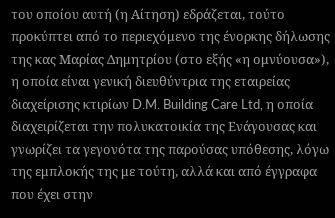του οποίου αυτή (η Αίτηση) εδράζεται, τούτο προκύπτει από το περιεχόμενο της ένορκης δήλωσης της κας Μαρίας Δημητρίου (στο εξής «η ομνύουσα»), η οποία είναι γενική διευθύντρια της εταιρείας διαχείρισης κτιρίων D.M. Building Care Ltd, η οποία διαχειρίζεται την πολυκατοικία της Ενάγουσας και γνωρίζει τα γεγονότα της παρούσας υπόθεσης, λόγω της εμπλοκής της με τούτη, αλλά και από έγγραφα που έχει στην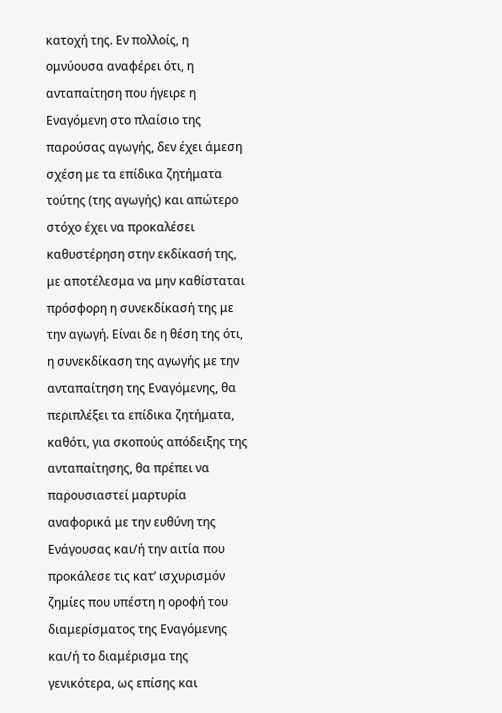κατοχή της. Εν πολλοίς, η ομνύουσα αναφέρει ότι, η ανταπαίτηση που ήγειρε η Εναγόμενη στο πλαίσιο της παρούσας αγωγής, δεν έχει άμεση σχέση με τα επίδικα ζητήματα τούτης (της αγωγής) και απώτερο στόχο έχει να προκαλέσει καθυστέρηση στην εκδίκασή της, με αποτέλεσμα να μην καθίσταται πρόσφορη η συνεκδίκασή της με την αγωγή. Είναι δε η θέση της ότι, η συνεκδίκαση της αγωγής με την ανταπαίτηση της Εναγόμενης, θα περιπλέξει τα επίδικα ζητήματα, καθότι, για σκοπούς απόδειξης της ανταπαίτησης, θα πρέπει να παρουσιαστεί μαρτυρία αναφορικά με την ευθύνη της Ενάγουσας και/ή την αιτία που προκάλεσε τις κατ’ ισχυρισμόν ζημίες που υπέστη η οροφή του διαμερίσματος της Εναγόμενης και/ή το διαμέρισμα της γενικότερα, ως επίσης και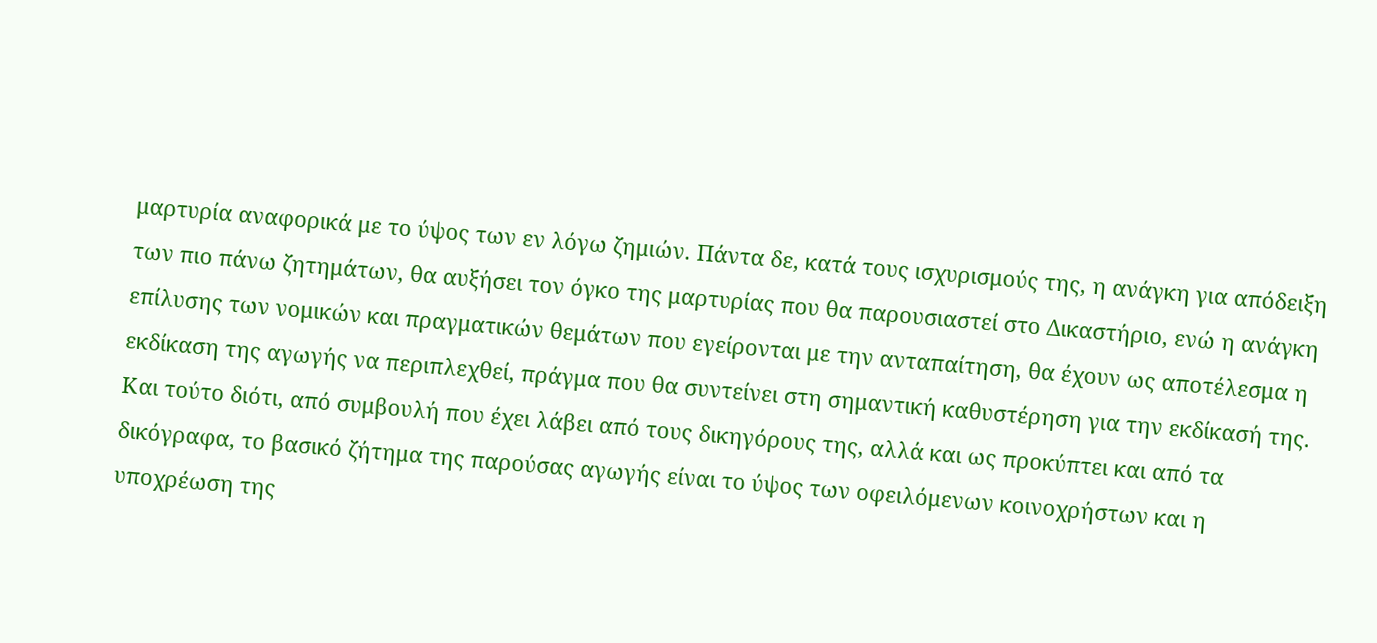μαρτυρία αναφορικά με το ύψος των εν λόγω ζημιών. Πάντα δε, κατά τους ισχυρισμούς της, η ανάγκη για απόδειξη των πιο πάνω ζητημάτων, θα αυξήσει τον όγκο της μαρτυρίας που θα παρουσιαστεί στο Δικαστήριο, ενώ η ανάγκη επίλυσης των νομικών και πραγματικών θεμάτων που εγείρονται με την ανταπαίτηση, θα έχουν ως αποτέλεσμα η εκδίκαση της αγωγής να περιπλεχθεί, πράγμα που θα συντείνει στη σημαντική καθυστέρηση για την εκδίκασή της. Και τούτο διότι, από συμβουλή που έχει λάβει από τους δικηγόρους της, αλλά και ως προκύπτει και από τα δικόγραφα, το βασικό ζήτημα της παρούσας αγωγής είναι το ύψος των οφειλόμενων κοινοχρήστων και η υποχρέωση της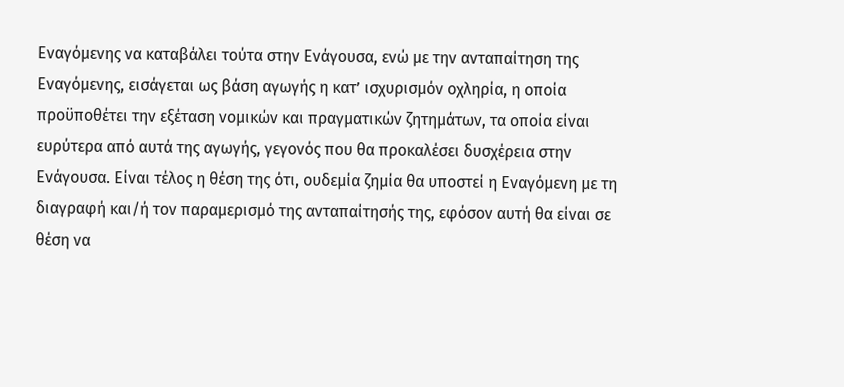Εναγόμενης να καταβάλει τούτα στην Ενάγουσα, ενώ με την ανταπαίτηση της Εναγόμενης, εισάγεται ως βάση αγωγής η κατ’ ισχυρισμόν οχληρία, η οποία προϋποθέτει την εξέταση νομικών και πραγματικών ζητημάτων, τα οποία είναι ευρύτερα από αυτά της αγωγής, γεγονός που θα προκαλέσει δυσχέρεια στην Ενάγουσα. Είναι τέλος η θέση της ότι, ουδεμία ζημία θα υποστεί η Εναγόμενη με τη διαγραφή και/ή τον παραμερισμό της ανταπαίτησής της, εφόσον αυτή θα είναι σε θέση να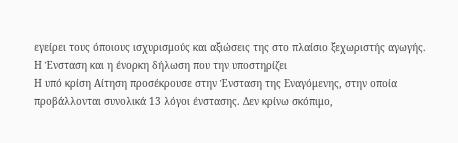εγείρει τους όποιους ισχυρισμούς και αξιώσεις της στο πλαίσιο ξεχωριστής αγωγής.
Η Ένσταση και η ένορκη δήλωση που την υποστηρίζει
Η υπό κρίση Αίτηση προσέκρουσε στην Ένσταση της Εναγόμενης, στην οποία προβάλλονται συνολικά 13 λόγοι ένστασης. Δεν κρίνω σκόπιμο,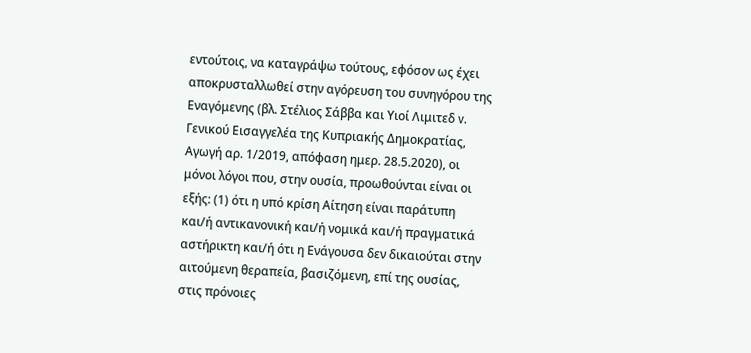εντούτοις, να καταγράψω τούτους, εφόσον ως έχει αποκρυσταλλωθεί στην αγόρευση του συνηγόρου της Εναγόμενης (βλ. Στέλιος Σάββα και Υιοί Λιμιτεδ v. Γενικού Εισαγγελέα της Κυπριακής Δημοκρατίας, Αγωγή αρ. 1/2019, απόφαση ημερ. 28.5.2020), οι μόνοι λόγοι που, στην ουσία, προωθούνται είναι οι εξής: (1) ότι η υπό κρίση Αίτηση είναι παράτυπη και/ή αντικανονική και/ή νομικά και/ή πραγματικά αστήρικτη και/ή ότι η Ενάγουσα δεν δικαιούται στην αιτούμενη θεραπεία, βασιζόμενη, επί της ουσίας, στις πρόνοιες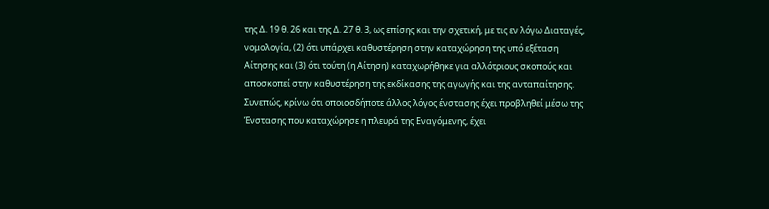της Δ. 19 θ. 26 και της Δ. 27 θ. 3, ως επίσης και την σχετική, με τις εν λόγω Διαταγές, νομολογία, (2) ότι υπάρχει καθυστέρηση στην καταχώρηση της υπό εξέταση Αίτησης και (3) ότι τούτη (η Αίτηση) καταχωρήθηκε για αλλότριους σκοπούς και αποσκοπεί στην καθυστέρηση της εκδίκασης της αγωγής και της ανταπαίτησης. Συνεπώς, κρίνω ότι οποιοσδήποτε άλλος λόγος ένστασης έχει προβληθεί μέσω της Ένστασης που καταχώρησε η πλευρά της Εναγόμενης, έχει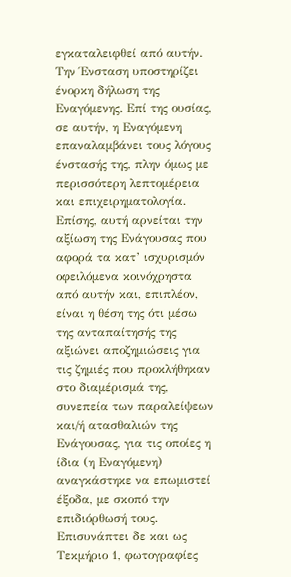εγκαταλειφθεί από αυτήν.
Την Ένσταση υποστηρίζει ένορκη δήλωση της Εναγόμενης. Επί της ουσίας, σε αυτήν, η Εναγόμενη επαναλαμβάνει τους λόγους ένστασής της, πλην όμως με περισσότερη λεπτομέρεια και επιχειρηματολογία. Επίσης, αυτή αρνείται την αξίωση της Ενάγουσας που αφορά τα κατ’ ισχυρισμόν οφειλόμενα κοινόχρηστα από αυτήν και, επιπλέον, είναι η θέση της ότι μέσω της ανταπαίτησής της αξιώνει αποζημιώσεις για τις ζημιές που προκλήθηκαν στο διαμέρισμά της, συνεπεία των παραλείψεων και/ή ατασθαλιών της Ενάγουσας, για τις οποίες η ίδια (η Εναγόμενη) αναγκάστηκε να επωμιστεί έξοδα, με σκοπό την επιδιόρθωσή τους. Επισυνάπτει δε και ως Τεκμήριο 1, φωτογραφίες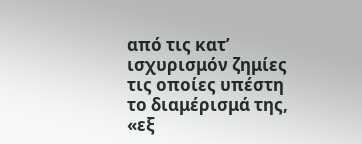από τις κατ’ ισχυρισμόν ζημίες τις οποίες υπέστη το διαμέρισμά της, «εξ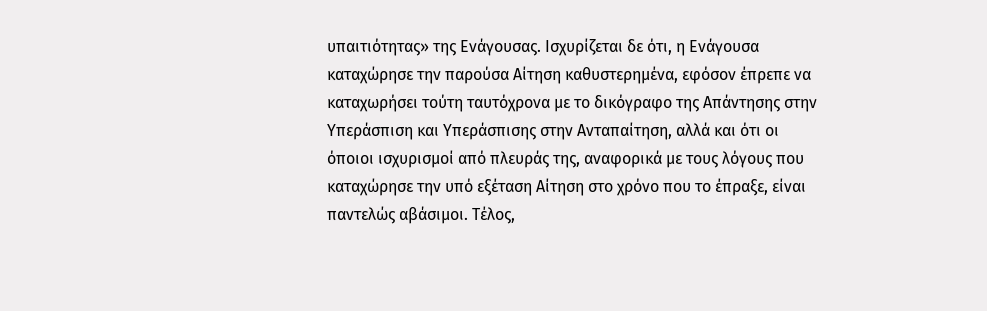υπαιτιότητας» της Ενάγουσας. Ισχυρίζεται δε ότι, η Ενάγουσα καταχώρησε την παρούσα Αίτηση καθυστερημένα, εφόσον έπρεπε να καταχωρήσει τούτη ταυτόχρονα με το δικόγραφο της Απάντησης στην Υπεράσπιση και Υπεράσπισης στην Ανταπαίτηση, αλλά και ότι οι όποιοι ισχυρισμοί από πλευράς της, αναφορικά με τους λόγους που καταχώρησε την υπό εξέταση Αίτηση στο χρόνο που το έπραξε, είναι παντελώς αβάσιμοι. Τέλος,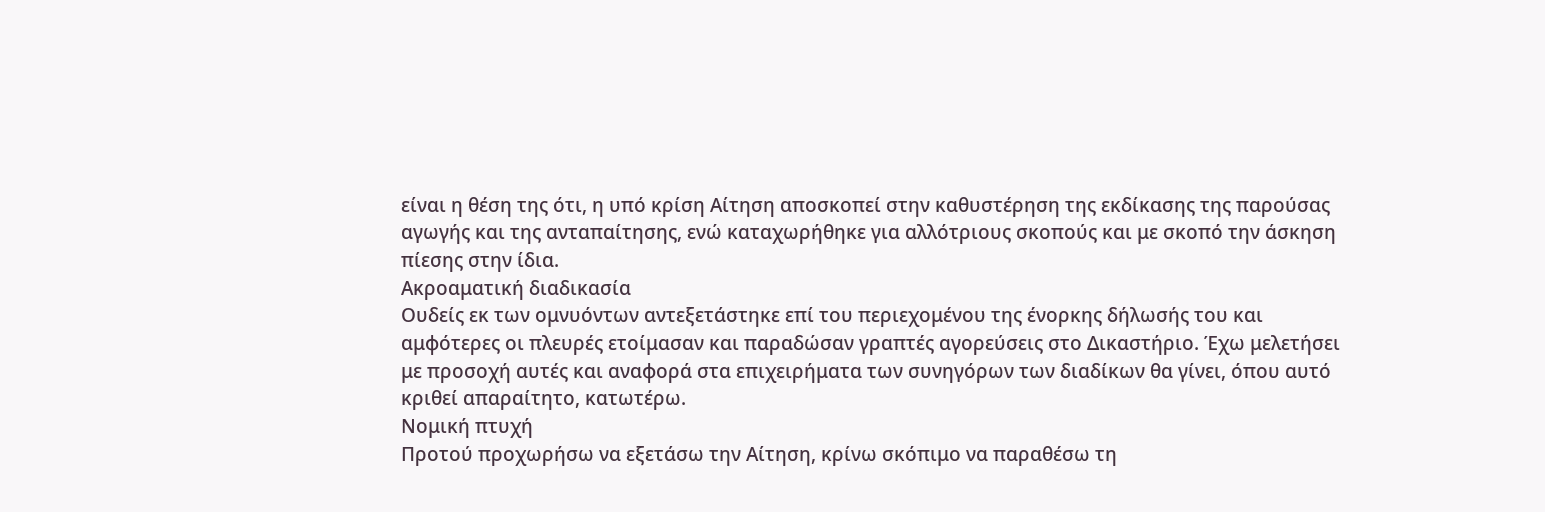είναι η θέση της ότι, η υπό κρίση Αίτηση αποσκοπεί στην καθυστέρηση της εκδίκασης της παρούσας αγωγής και της ανταπαίτησης, ενώ καταχωρήθηκε για αλλότριους σκοπούς και με σκοπό την άσκηση πίεσης στην ίδια.
Ακροαματική διαδικασία
Ουδείς εκ των ομνυόντων αντεξετάστηκε επί του περιεχομένου της ένορκης δήλωσής του και αμφότερες οι πλευρές ετοίμασαν και παραδώσαν γραπτές αγορεύσεις στο Δικαστήριο. Έχω μελετήσει με προσοχή αυτές και αναφορά στα επιχειρήματα των συνηγόρων των διαδίκων θα γίνει, όπου αυτό κριθεί απαραίτητο, κατωτέρω.
Νομική πτυχή
Προτού προχωρήσω να εξετάσω την Αίτηση, κρίνω σκόπιμο να παραθέσω τη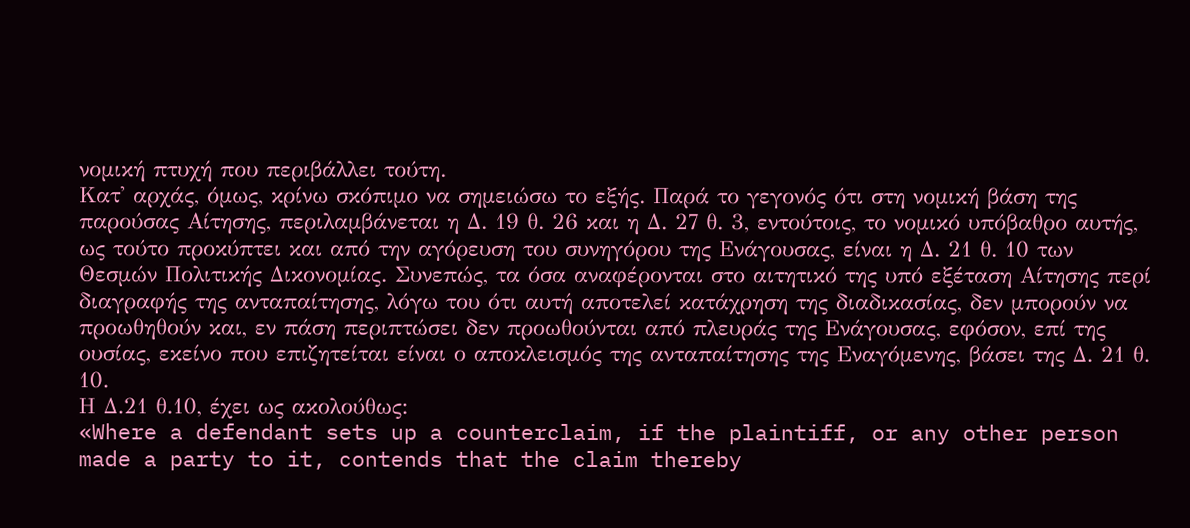νομική πτυχή που περιβάλλει τούτη.
Κατ' αρχάς, όμως, κρίνω σκόπιμο να σημειώσω το εξής. Παρά το γεγονός ότι στη νομική βάση της παρούσας Αίτησης, περιλαμβάνεται η Δ. 19 θ. 26 και η Δ. 27 θ. 3, εντούτοις, το νομικό υπόβαθρο αυτής, ως τούτο προκύπτει και από την αγόρευση του συνηγόρου της Ενάγουσας, είναι η Δ. 21 θ. 10 των Θεσμών Πολιτικής Δικονομίας. Συνεπώς, τα όσα αναφέρονται στο αιτητικό της υπό εξέταση Αίτησης περί διαγραφής της ανταπαίτησης, λόγω του ότι αυτή αποτελεί κατάχρηση της διαδικασίας, δεν μπορούν να προωθηθούν και, εν πάση περιπτώσει δεν προωθούνται από πλευράς της Ενάγουσας, εφόσον, επί της ουσίας, εκείνο που επιζητείται είναι ο αποκλεισμός της ανταπαίτησης της Εναγόμενης, βάσει της Δ. 21 θ. 10.
Η Δ.21 θ.10, έχει ως ακολούθως:
«Where a defendant sets up a counterclaim, if the plaintiff, or any other person made a party to it, contends that the claim thereby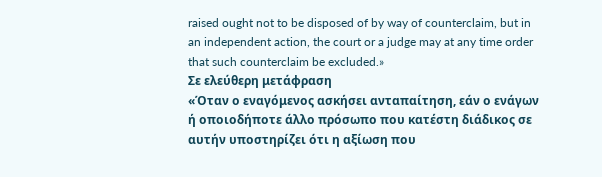raised ought not to be disposed of by way of counterclaim, but in an independent action, the court or a judge may at any time order that such counterclaim be excluded.»
Σε ελεύθερη μετάφραση
«Όταν ο εναγόμενος ασκήσει ανταπαίτηση, εάν ο ενάγων ή οποιοδήποτε άλλο πρόσωπο που κατέστη διάδικος σε αυτήν υποστηρίζει ότι η αξίωση που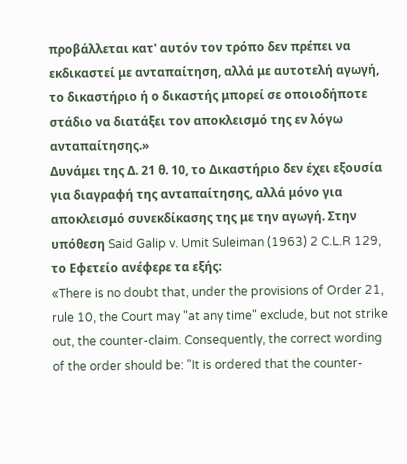προβάλλεται κατ' αυτόν τον τρόπο δεν πρέπει να εκδικαστεί με ανταπαίτηση, αλλά με αυτοτελή αγωγή, το δικαστήριο ή ο δικαστής μπορεί σε οποιοδήποτε στάδιο να διατάξει τον αποκλεισμό της εν λόγω ανταπαίτησης.»
Δυνάμει της Δ. 21 θ. 10, το Δικαστήριο δεν έχει εξουσία για διαγραφή της ανταπαίτησης, αλλά μόνο για αποκλεισμό συνεκδίκασης της με την αγωγή. Στην υπόθεση Said Galip v. Umit Suleiman (1963) 2 C.L.R 129, το Εφετείο ανέφερε τα εξής:
«There is no doubt that, under the provisions of Order 21, rule 10, the Court may "at any time" exclude, but not strike out, the counter-claim. Consequently, the correct wording of the order should be: "It is ordered that the counter-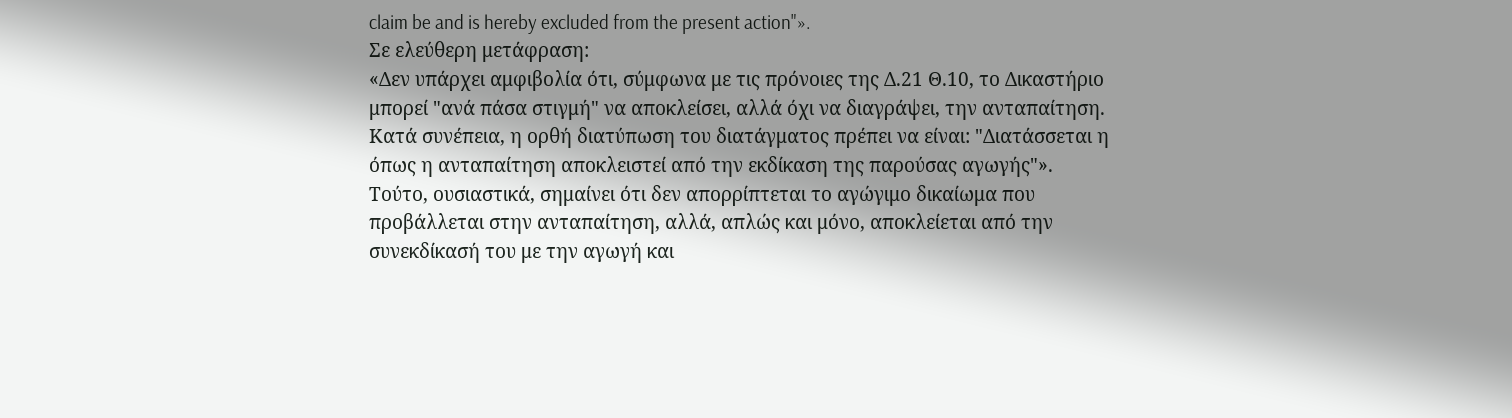claim be and is hereby excluded from the present action"».
Σε ελεύθερη μετάφραση:
«Δεν υπάρχει αμφιβολία ότι, σύμφωνα με τις πρόνοιες της Δ.21 Θ.10, το Δικαστήριο μπορεί "ανά πάσα στιγμή" να αποκλείσει, αλλά όχι να διαγράψει, την ανταπαίτηση. Κατά συνέπεια, η ορθή διατύπωση του διατάγματος πρέπει να είναι: "Διατάσσεται η όπως η ανταπαίτηση αποκλειστεί από την εκδίκαση της παρούσας αγωγής"».
Τούτο, ουσιαστικά, σημαίνει ότι δεν απορρίπτεται το αγώγιμο δικαίωμα που προβάλλεται στην ανταπαίτηση, αλλά, απλώς και μόνο, αποκλείεται από την συνεκδίκασή του με την αγωγή και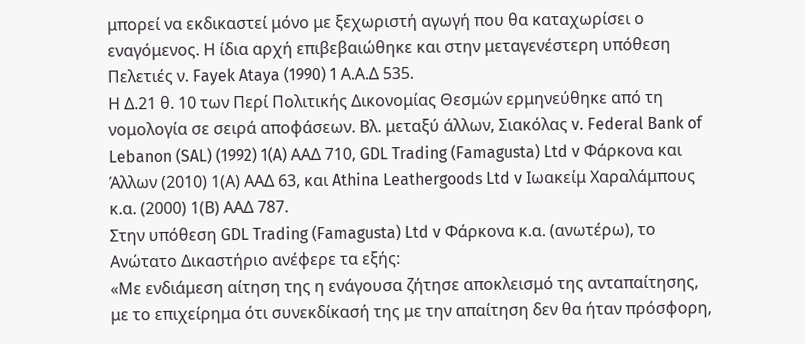μπορεί να εκδικαστεί μόνο με ξεχωριστή αγωγή που θα καταχωρίσει ο εναγόμενος. Η ίδια αρχή επιβεβαιώθηκε και στην μεταγενέστερη υπόθεση Πελετιές ν. Fayek Ataya (1990) 1 Α.Α.Δ 535.
Η Δ.21 θ. 10 των Περί Πολιτικής Δικονομίας Θεσμών ερμηνεύθηκε από τη νομολογία σε σειρά αποφάσεων. Βλ. μεταξύ άλλων, Σιακόλας v. Federal Bank of Lebanon (SAL) (1992) 1(A) ΑΑΔ 710, GDL Trading (Famagusta) Ltd v Φάρκονα και Άλλων (2010) 1(Α) ΑΑΔ 63, και Athina Leathergoods Ltd v Ιωακείμ Χαραλάμπους κ.α. (2000) 1(Β) ΑΑΔ 787.
Στην υπόθεση GDL Trading (Famagusta) Ltd v Φάρκονα κ.α. (ανωτέρω), το Ανώτατο Δικαστήριο ανέφερε τα εξής:
«Με ενδιάμεση αίτηση της η ενάγουσα ζήτησε αποκλεισμό της ανταπαίτησης, με το επιχείρημα ότι συνεκδίκασή της με την απαίτηση δεν θα ήταν πρόσφορη,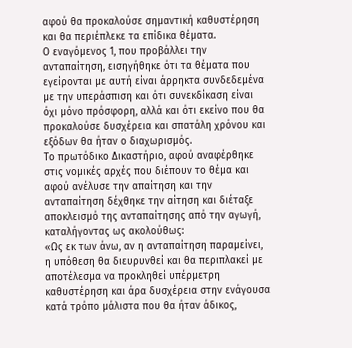αφού θα προκαλούσε σημαντική καθυστέρηση και θα περιέπλεκε τα επίδικα θέματα.
Ο εναγόμενος 1, που προβάλλει την ανταπαίτηση, εισηγήθηκε ότι τα θέματα που εγείρονται με αυτή είναι άρρηκτα συνδεδεμένα με την υπεράσπιση και ότι συνεκδίκαση είναι όχι μόνο πρόσφορη, αλλά και ότι εκείνο που θα προκαλούσε δυσχέρεια και σπατάλη χρόνου και εξόδων θα ήταν ο διαχωρισμός.
Το πρωτόδικο Δικαστήριο, αφού αναφέρθηκε στις νομικές αρχές που διέπουν το θέμα και αφού ανέλυσε την απαίτηση και την ανταπαίτηση δέχθηκε την αίτηση και διέταξε αποκλεισμό της ανταπαίτησης από την αγωγή, καταλήγοντας ως ακολούθως:
«Ως εκ των άνω, αν η ανταπαίτηση παραμείνει, η υπόθεση θα διευρυνθεί και θα περιπλακεί με αποτέλεσμα να προκληθεί υπέρμετρη καθυστέρηση και άρα δυσχέρεια στην ενάγουσα κατά τρόπο μάλιστα που θα ήταν άδικος,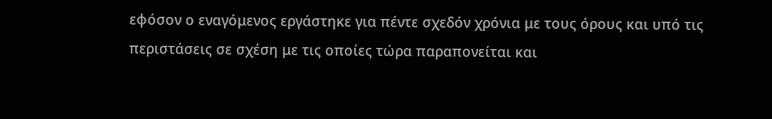εφόσον ο εναγόμενος εργάστηκε για πέντε σχεδόν χρόνια με τους όρους και υπό τις περιστάσεις σε σχέση με τις οποίες τώρα παραπονείται και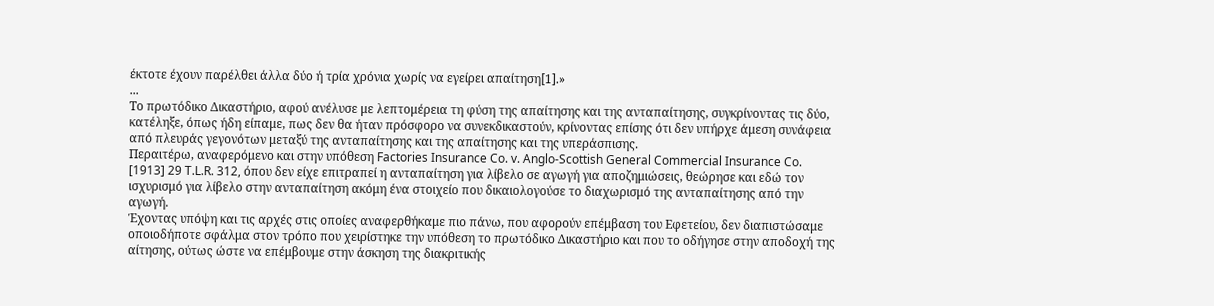έκτοτε έχουν παρέλθει άλλα δύο ή τρία χρόνια χωρίς να εγείρει απαίτηση[1].»
...
Το πρωτόδικο Δικαστήριο, αφού ανέλυσε με λεπτομέρεια τη φύση της απαίτησης και της ανταπαίτησης, συγκρίνοντας τις δύο, κατέληξε, όπως ήδη είπαμε, πως δεν θα ήταν πρόσφορο να συνεκδικαστούν, κρίνοντας επίσης ότι δεν υπήρχε άμεση συνάφεια από πλευράς γεγονότων μεταξύ της ανταπαίτησης και της απαίτησης και της υπεράσπισης.
Περαιτέρω, αναφερόμενο και στην υπόθεση Factories Insurance Co. v. Anglo-Scottish General Commercial Insurance Co. [1913] 29 T.L.R. 312, όπου δεν είχε επιτραπεί η ανταπαίτηση για λίβελο σε αγωγή για αποζημιώσεις, θεώρησε και εδώ τον ισχυρισμό για λίβελο στην ανταπαίτηση ακόμη ένα στοιχείο που δικαιολογούσε το διαχωρισμό της ανταπαίτησης από την αγωγή.
Έχοντας υπόψη και τις αρχές στις οποίες αναφερθήκαμε πιο πάνω, που αφορούν επέμβαση του Εφετείου, δεν διαπιστώσαμε οποιοδήποτε σφάλμα στον τρόπο που χειρίστηκε την υπόθεση το πρωτόδικο Δικαστήριο και που το οδήγησε στην αποδοχή της αίτησης, ούτως ώστε να επέμβουμε στην άσκηση της διακριτικής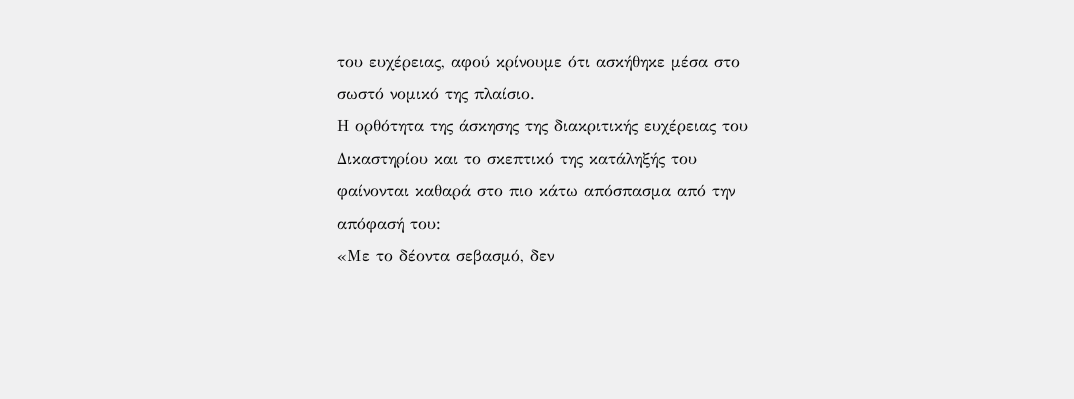του ευχέρειας, αφού κρίνουμε ότι ασκήθηκε μέσα στο σωστό νομικό της πλαίσιο.
Η ορθότητα της άσκησης της διακριτικής ευχέρειας του Δικαστηρίου και το σκεπτικό της κατάληξής του φαίνονται καθαρά στο πιο κάτω απόσπασμα από την απόφασή του:
«Με το δέοντα σεβασμό, δεν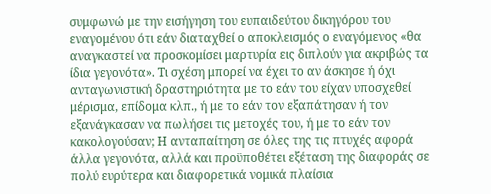συμφωνώ με την εισήγηση του ευπαιδεύτου δικηγόρου του εναγομένου ότι εάν διαταχθεί ο αποκλεισμός ο εναγόμενος «θα αναγκαστεί να προσκομίσει μαρτυρία εις διπλούν για ακριβώς τα ίδια γεγονότα». Τι σχέση μπορεί να έχει το αν άσκησε ή όχι ανταγωνιστική δραστηριότητα με το εάν του είχαν υποσχεθεί μέρισμα, επίδομα κλπ., ή με το εάν τον εξαπάτησαν ή τον εξανάγκασαν να πωλήσει τις μετοχές του, ή με το εάν τον κακολογούσαν; Η ανταπαίτηση σε όλες της τις πτυχές αφορά άλλα γεγονότα, αλλά και προϋποθέτει εξέταση της διαφοράς σε πολύ ευρύτερα και διαφορετικά νομικά πλαίσια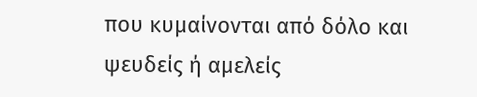που κυμαίνονται από δόλο και ψευδείς ή αμελείς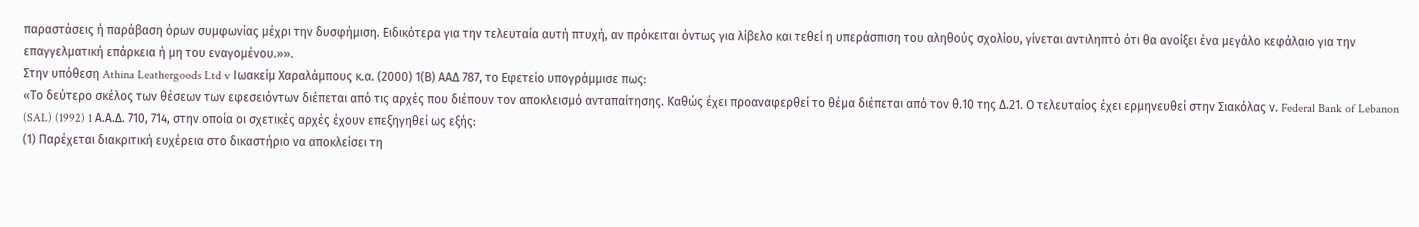παραστάσεις ή παράβαση όρων συμφωνίας μέχρι την δυσφήμιση. Ειδικότερα για την τελευταία αυτή πτυχή, αν πρόκειται όντως για λίβελο και τεθεί η υπεράσπιση του αληθούς σχολίου, γίνεται αντιληπτό ότι θα ανοίξει ένα μεγάλο κεφάλαιο για την επαγγελματική επάρκεια ή μη του εναγομένου.»».
Στην υπόθεση Athina Leathergoods Ltd v Ιωακείμ Χαραλάμπους κ.α. (2000) 1(Β) ΑΑΔ 787, το Εφετείο υπογράμμισε πως:
«Το δεύτερο σκέλος των θέσεων των εφεσειόντων διέπεται από τις αρχές που διέπουν τον αποκλεισμό ανταπαίτησης. Καθώς έχει προαναφερθεί το θέμα διέπεται από τον θ.10 της Δ.21. Ο τελευταίος έχει ερμηνευθεί στην Σιακόλας ν. Federal Bank of Lebanon (SAL) (1992) 1 Α.Α.Δ. 710, 714, στην οποία οι σχετικές αρχές έχουν επεξηγηθεί ως εξής:
(1) Παρέχεται διακριτική ευχέρεια στο δικαστήριο να αποκλείσει τη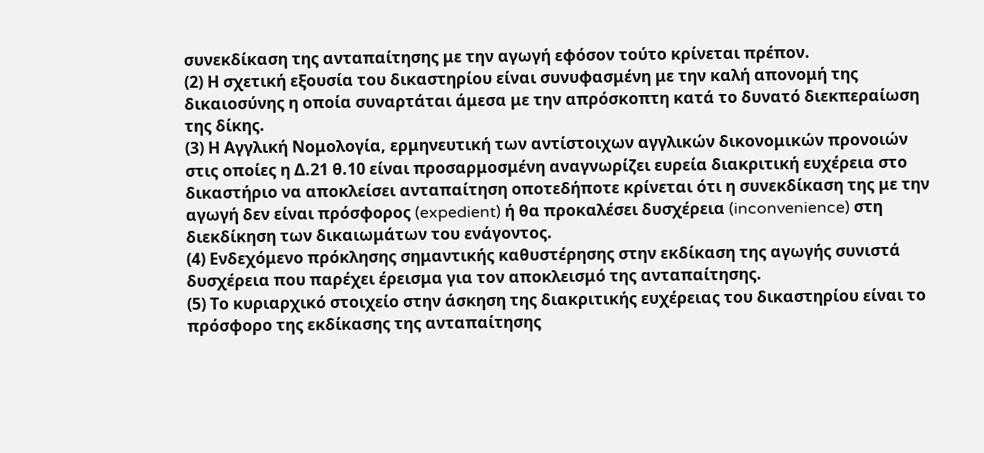συνεκδίκαση της ανταπαίτησης με την αγωγή εφόσον τούτο κρίνεται πρέπον.
(2) Η σχετική εξουσία του δικαστηρίου είναι συνυφασμένη με την καλή απονομή της δικαιοσύνης η οποία συναρτάται άμεσα με την απρόσκοπτη κατά το δυνατό διεκπεραίωση της δίκης.
(3) Η Αγγλική Νομολογία, ερμηνευτική των αντίστοιχων αγγλικών δικονομικών προνοιών στις οποίες η Δ.21 θ.10 είναι προσαρμοσμένη αναγνωρίζει ευρεία διακριτική ευχέρεια στο δικαστήριο να αποκλείσει ανταπαίτηση οποτεδήποτε κρίνεται ότι η συνεκδίκαση της με την αγωγή δεν είναι πρόσφορος (expedient) ή θα προκαλέσει δυσχέρεια (inconvenience) στη διεκδίκηση των δικαιωμάτων του ενάγοντος.
(4) Ενδεχόμενο πρόκλησης σημαντικής καθυστέρησης στην εκδίκαση της αγωγής συνιστά δυσχέρεια που παρέχει έρεισμα για τον αποκλεισμό της ανταπαίτησης.
(5) Το κυριαρχικό στοιχείο στην άσκηση της διακριτικής ευχέρειας του δικαστηρίου είναι το πρόσφορο της εκδίκασης της ανταπαίτησης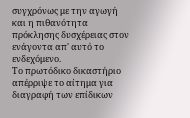συγχρόνως με την αγωγή και η πιθανότητα πρόκλησης δυσχέρειας στον ενάγοντα απ' αυτό το ενδεχόμενο.
Το πρωτόδικο δικαστήριο απέρριψε το αίτημα για διαγραφή των επίδικων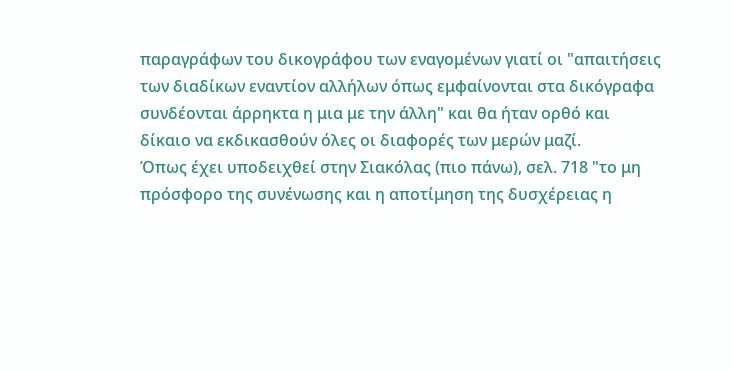παραγράφων του δικογράφου των εναγομένων γιατί οι "απαιτήσεις των διαδίκων εναντίον αλλήλων όπως εμφαίνονται στα δικόγραφα συνδέονται άρρηκτα η μια με την άλλη" και θα ήταν ορθό και δίκαιο να εκδικασθούν όλες οι διαφορές των μερών μαζί.
Όπως έχει υποδειχθεί στην Σιακόλας (πιο πάνω), σελ. 718 "το μη πρόσφορο της συνένωσης και η αποτίμηση της δυσχέρειας η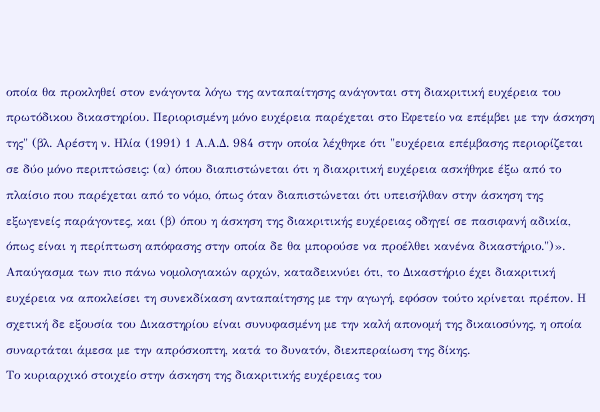οποία θα προκληθεί στον ενάγοντα λόγω της ανταπαίτησης ανάγονται στη διακριτική ευχέρεια του πρωτόδικου δικαστηρίου. Περιορισμένη μόνο ευχέρεια παρέχεται στο Εφετείο να επέμβει με την άσκηση της" (βλ. Αρέστη ν. Ηλία (1991) 1 Α.Α.Δ. 984 στην οποία λέχθηκε ότι "ευχέρεια επέμβασης περιορίζεται σε δύο μόνο περιπτώσεις: (α) όπου διαπιστώνεται ότι η διακριτική ευχέρεια ασκήθηκε έξω από το πλαίσιο που παρέχεται από το νόμο, όπως όταν διαπιστώνεται ότι υπεισήλθαν στην άσκηση της εξωγενείς παράγοντες, και (β) όπου η άσκηση της διακριτικής ευχέρειας οδηγεί σε πασιφανή αδικία, όπως είναι η περίπτωση απόφασης στην οποία δε θα μπορούσε να προέλθει κανένα δικαστήριο.")».
Απαύγασμα των πιο πάνω νομολογιακών αρχών, καταδεικνύει ότι, το Δικαστήριο έχει διακριτική ευχέρεια να αποκλείσει τη συνεκδίκαση ανταπαίτησης με την αγωγή, εφόσον τούτο κρίνεται πρέπον. Η σχετική δε εξουσία του Δικαστηρίου είναι συνυφασμένη με την καλή απονομή της δικαιοσύνης, η οποία συναρτάται άμεσα με την απρόσκοπτη, κατά το δυνατόν, διεκπεραίωση της δίκης.
Το κυριαρχικό στοιχείο στην άσκηση της διακριτικής ευχέρειας του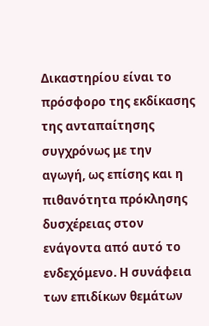Δικαστηρίου είναι το πρόσφορο της εκδίκασης της ανταπαίτησης συγχρόνως με την αγωγή, ως επίσης και η πιθανότητα πρόκλησης δυσχέρειας στον ενάγοντα από αυτό το ενδεχόμενο. Η συνάφεια των επιδίκων θεμάτων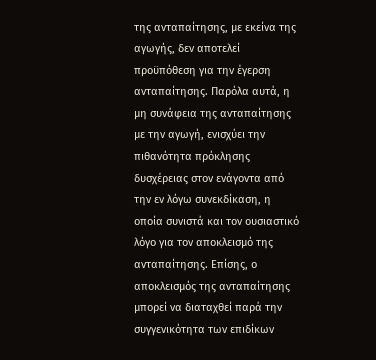της ανταπαίτησης, με εκείνα της αγωγής, δεν αποτελεί προϋπόθεση για την έγερση ανταπαίτησης. Παρόλα αυτά, η μη συνάφεια της ανταπαίτησης με την αγωγή, ενισχύει την πιθανότητα πρόκλησης δυσχέρειας στον ενάγοντα από την εν λόγω συνεκδίκαση, η οποία συνιστά και τον ουσιαστικό λόγο για τον αποκλεισμό της ανταπαίτησης. Επίσης, ο αποκλεισμός της ανταπαίτησης μπορεί να διαταχθεί παρά την συγγενικότητα των επιδίκων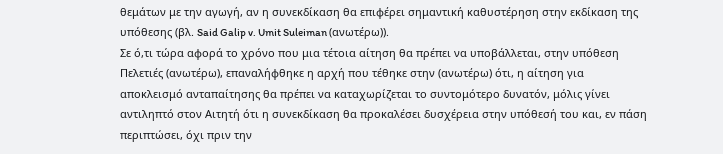θεμάτων με την αγωγή, αν η συνεκδίκαση θα επιφέρει σημαντική καθυστέρηση στην εκδίκαση της υπόθεσης (βλ. Said Galip v. Umit Suleiman (ανωτέρω)).
Σε ό,τι τώρα αφορά το χρόνο που μια τέτοια αίτηση θα πρέπει να υποβάλλεται, στην υπόθεση Πελετιές (ανωτέρω), επαναλήφθηκε η αρχή που τέθηκε στην (ανωτέρω) ότι, η αίτηση για αποκλεισμό ανταπαίτησης θα πρέπει να καταχωρίζεται το συντομότερο δυνατόν, μόλις γίνει αντιληπτό στον Αιτητή ότι η συνεκδίκαση θα προκαλέσει δυσχέρεια στην υπόθεσή του και, εν πάση περιπτώσει, όχι πριν την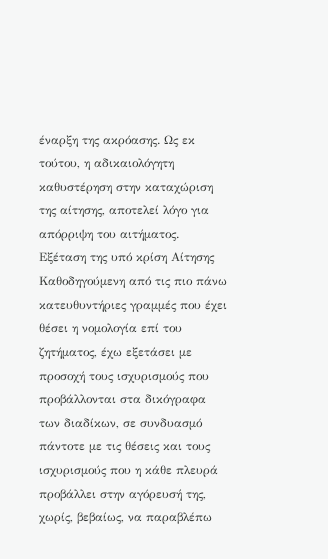έναρξη της ακρόασης. Ως εκ τούτου, η αδικαιολόγητη καθυστέρηση στην καταχώριση της αίτησης, αποτελεί λόγο για απόρριψη του αιτήματος.
Εξέταση της υπό κρίση Αίτησης
Καθοδηγούμενη από τις πιο πάνω κατευθυντήριες γραμμές που έχει θέσει η νομολογία επί του ζητήματος, έχω εξετάσει με προσοχή τους ισχυρισμούς που προβάλλονται στα δικόγραφα των διαδίκων, σε συνδυασμό πάντοτε με τις θέσεις και τους ισχυρισμούς που η κάθε πλευρά προβάλλει στην αγόρευσή της, χωρίς, βεβαίως, να παραβλέπω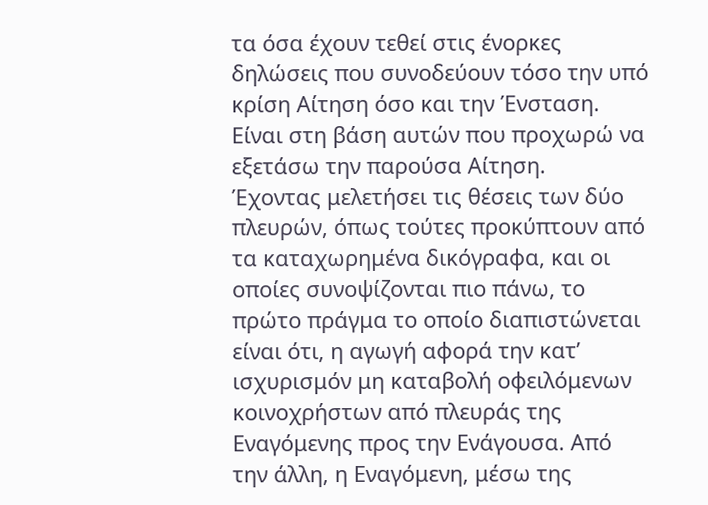τα όσα έχουν τεθεί στις ένορκες δηλώσεις που συνοδεύουν τόσο την υπό κρίση Αίτηση όσο και την Ένσταση. Είναι στη βάση αυτών που προχωρώ να εξετάσω την παρούσα Αίτηση.
Έχοντας μελετήσει τις θέσεις των δύο πλευρών, όπως τούτες προκύπτουν από τα καταχωρημένα δικόγραφα, και οι οποίες συνοψίζονται πιο πάνω, το πρώτο πράγμα το οποίο διαπιστώνεται είναι ότι, η αγωγή αφορά την κατ’ ισχυρισμόν μη καταβολή οφειλόμενων κοινοχρήστων από πλευράς της Εναγόμενης προς την Ενάγουσα. Από την άλλη, η Εναγόμενη, μέσω της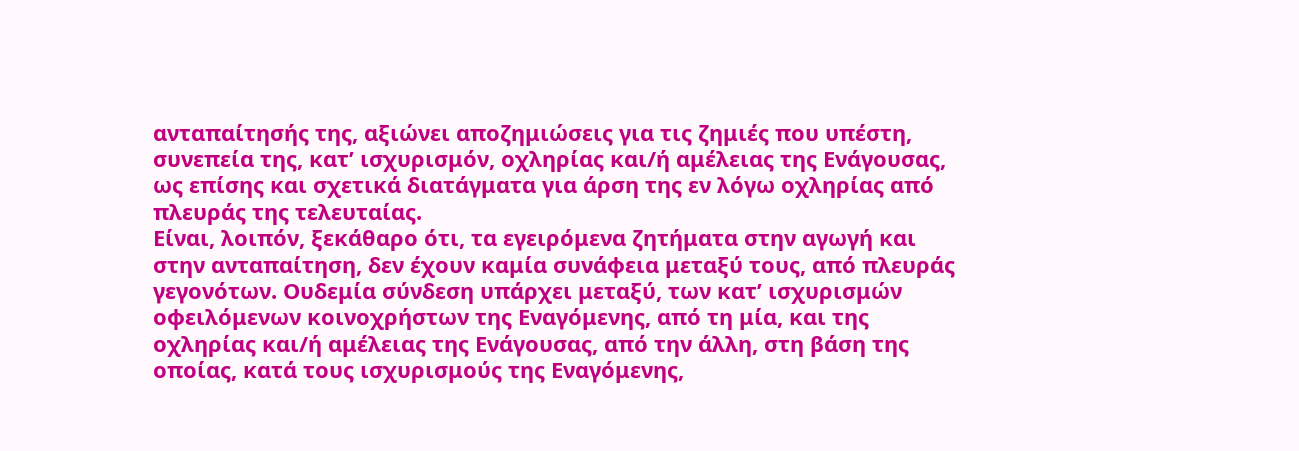ανταπαίτησής της, αξιώνει αποζημιώσεις για τις ζημιές που υπέστη, συνεπεία της, κατ’ ισχυρισμόν, οχληρίας και/ή αμέλειας της Ενάγουσας, ως επίσης και σχετικά διατάγματα για άρση της εν λόγω οχληρίας από πλευράς της τελευταίας.
Είναι, λοιπόν, ξεκάθαρο ότι, τα εγειρόμενα ζητήματα στην αγωγή και στην ανταπαίτηση, δεν έχουν καμία συνάφεια μεταξύ τους, από πλευράς γεγονότων. Ουδεμία σύνδεση υπάρχει μεταξύ, των κατ’ ισχυρισμών οφειλόμενων κοινοχρήστων της Εναγόμενης, από τη μία, και της οχληρίας και/ή αμέλειας της Ενάγουσας, από την άλλη, στη βάση της οποίας, κατά τους ισχυρισμούς της Εναγόμενης,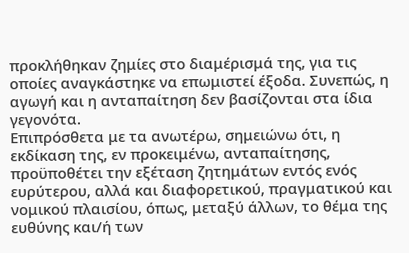προκλήθηκαν ζημίες στο διαμέρισμά της, για τις οποίες αναγκάστηκε να επωμιστεί έξοδα. Συνεπώς, η αγωγή και η ανταπαίτηση δεν βασίζονται στα ίδια γεγονότα.
Επιπρόσθετα με τα ανωτέρω, σημειώνω ότι, η εκδίκαση της, εν προκειμένω, ανταπαίτησης, προϋποθέτει την εξέταση ζητημάτων εντός ενός ευρύτερου, αλλά και διαφορετικού, πραγματικού και νομικού πλαισίου, όπως, μεταξύ άλλων, το θέμα της ευθύνης και/ή των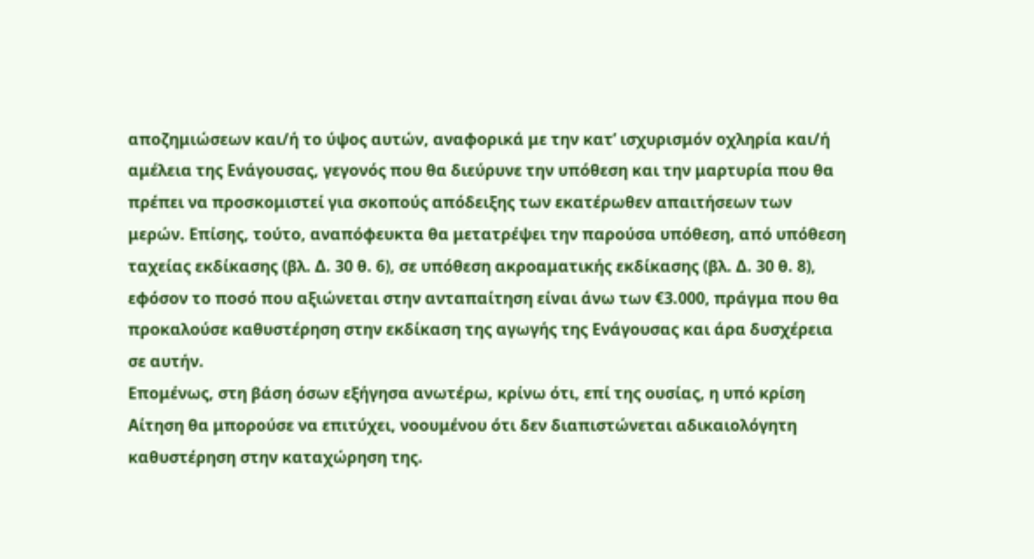αποζημιώσεων και/ή το ύψος αυτών, αναφορικά με την κατ’ ισχυρισμόν οχληρία και/ή αμέλεια της Ενάγουσας, γεγονός που θα διεύρυνε την υπόθεση και την μαρτυρία που θα πρέπει να προσκομιστεί για σκοπούς απόδειξης των εκατέρωθεν απαιτήσεων των μερών. Επίσης, τούτο, αναπόφευκτα θα μετατρέψει την παρούσα υπόθεση, από υπόθεση ταχείας εκδίκασης (βλ. Δ. 30 θ. 6), σε υπόθεση ακροαματικής εκδίκασης (βλ. Δ. 30 θ. 8), εφόσον το ποσό που αξιώνεται στην ανταπαίτηση είναι άνω των €3.000, πράγμα που θα προκαλούσε καθυστέρηση στην εκδίκαση της αγωγής της Ενάγουσας και άρα δυσχέρεια σε αυτήν.
Επομένως, στη βάση όσων εξήγησα ανωτέρω, κρίνω ότι, επί της ουσίας, η υπό κρίση Αίτηση θα μπορούσε να επιτύχει, νοουμένου ότι δεν διαπιστώνεται αδικαιολόγητη καθυστέρηση στην καταχώρηση της.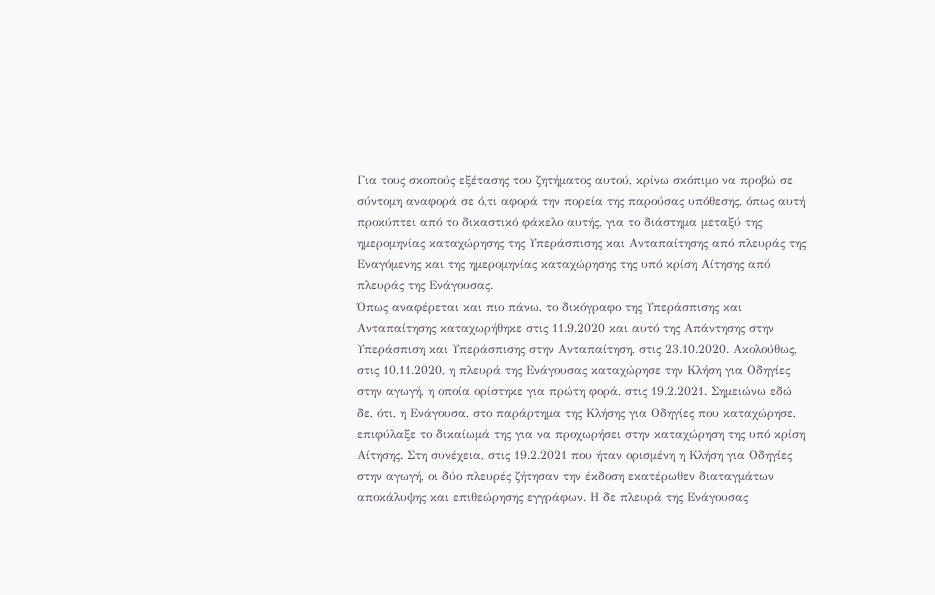Για τους σκοπούς εξέτασης του ζητήματος αυτού, κρίνω σκόπιμο να προβώ σε σύντομη αναφορά σε ό,τι αφορά την πορεία της παρούσας υπόθεσης, όπως αυτή προκύπτει από το δικαστικό φάκελο αυτής, για το διάστημα μεταξύ της ημερομηνίας καταχώρησης της Υπεράσπισης και Ανταπαίτησης από πλευράς της Εναγόμενης και της ημερομηνίας καταχώρησης της υπό κρίση Αίτησης από πλευράς της Ενάγουσας.
Όπως αναφέρεται και πιο πάνω, το δικόγραφο της Υπεράσπισης και Ανταπαίτησης καταχωρήθηκε στις 11.9.2020 και αυτό της Απάντησης στην Υπεράσπιση και Υπεράσπισης στην Ανταπαίτηση, στις 23.10.2020. Ακολούθως, στις 10.11.2020, η πλευρά της Ενάγουσας καταχώρησε την Κλήση για Οδηγίες στην αγωγή, η οποία ορίστηκε για πρώτη φορά, στις 19.2.2021. Σημειώνω εδώ δε, ότι, η Ενάγουσα, στο παράρτημα της Κλήσης για Οδηγίες που καταχώρησε, επιφύλαξε το δικαίωμά της για να προχωρήσει στην καταχώρηση της υπό κρίση Αίτησης. Στη συνέχεια, στις 19.2.2021 που ήταν ορισμένη η Κλήση για Οδηγίες στην αγωγή, οι δύο πλευρές ζήτησαν την έκδοση εκατέρωθεν διαταγμάτων αποκάλυψης και επιθεώρησης εγγράφων. Η δε πλευρά της Ενάγουσας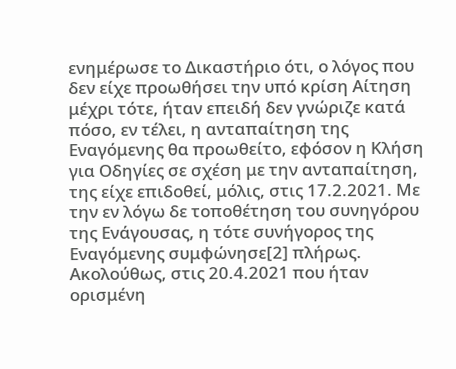ενημέρωσε το Δικαστήριο ότι, ο λόγος που δεν είχε προωθήσει την υπό κρίση Αίτηση μέχρι τότε, ήταν επειδή δεν γνώριζε κατά πόσο, εν τέλει, η ανταπαίτηση της Εναγόμενης θα προωθείτο, εφόσον η Κλήση για Οδηγίες σε σχέση με την ανταπαίτηση, της είχε επιδοθεί, μόλις, στις 17.2.2021. Με την εν λόγω δε τοποθέτηση του συνηγόρου της Ενάγουσας, η τότε συνήγορος της Εναγόμενης συμφώνησε[2] πλήρως. Ακολούθως, στις 20.4.2021 που ήταν ορισμένη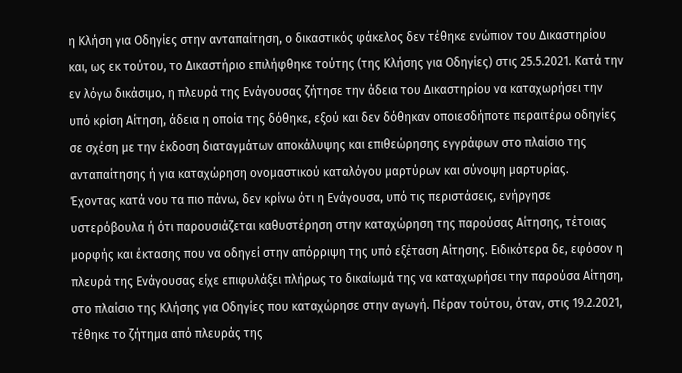η Κλήση για Οδηγίες στην ανταπαίτηση, ο δικαστικός φάκελος δεν τέθηκε ενώπιον του Δικαστηρίου και, ως εκ τούτου, το Δικαστήριο επιλήφθηκε τούτης (της Κλήσης για Οδηγίες) στις 25.5.2021. Κατά την εν λόγω δικάσιμο, η πλευρά της Ενάγουσας ζήτησε την άδεια του Δικαστηρίου να καταχωρήσει την υπό κρίση Αίτηση, άδεια η οποία της δόθηκε, εξού και δεν δόθηκαν οποιεσδήποτε περαιτέρω οδηγίες σε σχέση με την έκδοση διαταγμάτων αποκάλυψης και επιθεώρησης εγγράφων στο πλαίσιο της ανταπαίτησης ή για καταχώρηση ονομαστικού καταλόγου μαρτύρων και σύνοψη μαρτυρίας.
Έχοντας κατά νου τα πιο πάνω, δεν κρίνω ότι η Ενάγουσα, υπό τις περιστάσεις, ενήργησε υστερόβουλα ή ότι παρουσιάζεται καθυστέρηση στην καταχώρηση της παρούσας Αίτησης, τέτοιας μορφής και έκτασης που να οδηγεί στην απόρριψη της υπό εξέταση Αίτησης. Ειδικότερα δε, εφόσον η πλευρά της Ενάγουσας είχε επιφυλάξει πλήρως το δικαίωμά της να καταχωρήσει την παρούσα Αίτηση, στο πλαίσιο της Κλήσης για Οδηγίες που καταχώρησε στην αγωγή. Πέραν τούτου, όταν, στις 19.2.2021, τέθηκε το ζήτημα από πλευράς της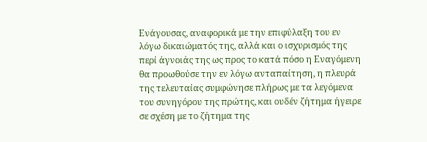Ενάγουσας, αναφορικά με την επιφύλαξη του εν λόγω δικαιώματός της, αλλά και ο ισχυρισμός της περί άγνοιάς της ως προς το κατά πόσο η Εναγόμενη θα προωθούσε την εν λόγω ανταπαίτηση, η πλευρά της τελευταίας συμφώνησε πλήρως με τα λεγόμενα του συνηγόρου της πρώτης, και ουδέν ζήτημα ήγειρε σε σχέση με το ζήτημα της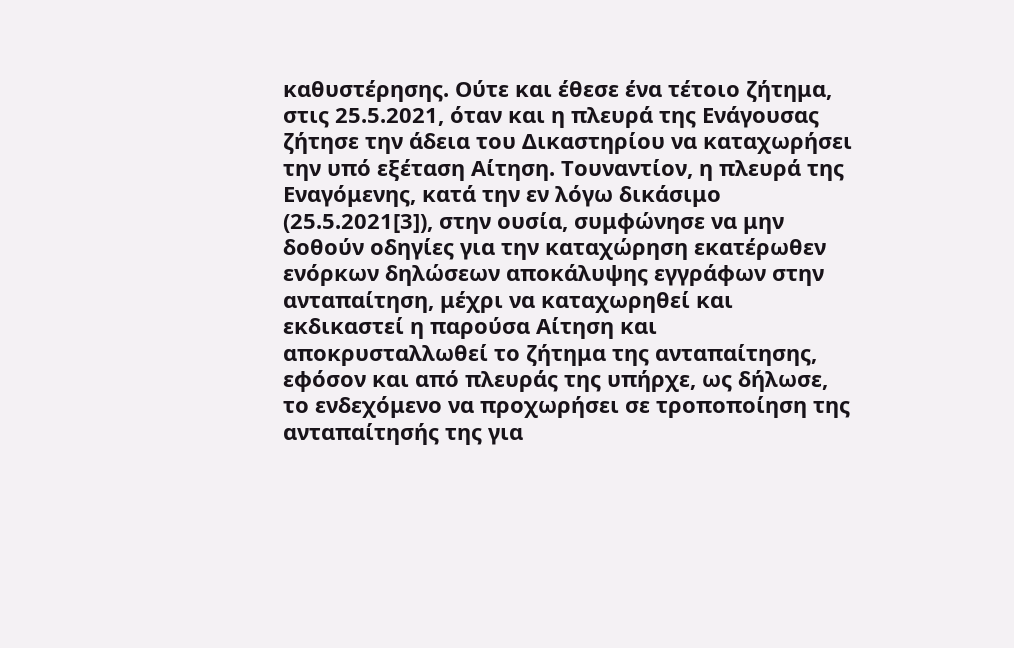καθυστέρησης. Ούτε και έθεσε ένα τέτοιο ζήτημα, στις 25.5.2021, όταν και η πλευρά της Ενάγουσας ζήτησε την άδεια του Δικαστηρίου να καταχωρήσει την υπό εξέταση Αίτηση. Τουναντίον, η πλευρά της Εναγόμενης, κατά την εν λόγω δικάσιμο (25.5.2021[3]), στην ουσία, συμφώνησε να μην δοθούν οδηγίες για την καταχώρηση εκατέρωθεν ενόρκων δηλώσεων αποκάλυψης εγγράφων στην ανταπαίτηση, μέχρι να καταχωρηθεί και εκδικαστεί η παρούσα Αίτηση και αποκρυσταλλωθεί το ζήτημα της ανταπαίτησης, εφόσον και από πλευράς της υπήρχε, ως δήλωσε, το ενδεχόμενο να προχωρήσει σε τροποποίηση της ανταπαίτησής της για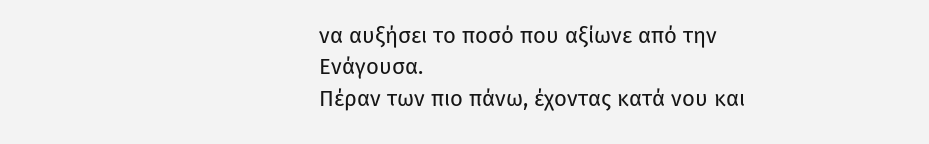να αυξήσει το ποσό που αξίωνε από την Ενάγουσα.
Πέραν των πιο πάνω, έχοντας κατά νου και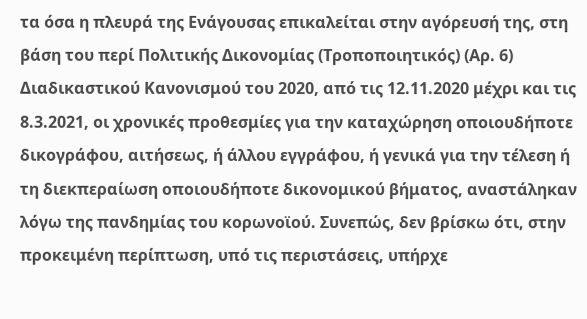τα όσα η πλευρά της Ενάγουσας επικαλείται στην αγόρευσή της, στη βάση του περί Πολιτικής Δικονομίας (Τροποποιητικός) (Αρ. 6) Διαδικαστικού Κανονισμού του 2020, από τις 12.11.2020 μέχρι και τις 8.3.2021, οι χρονικές προθεσμίες για την καταχώρηση οποιουδήποτε δικογράφου, αιτήσεως, ή άλλου εγγράφου, ή γενικά για την τέλεση ή τη διεκπεραίωση οποιουδήποτε δικονομικού βήματος, αναστάληκαν λόγω της πανδημίας του κορωνοϊού. Συνεπώς, δεν βρίσκω ότι, στην προκειμένη περίπτωση, υπό τις περιστάσεις, υπήρχε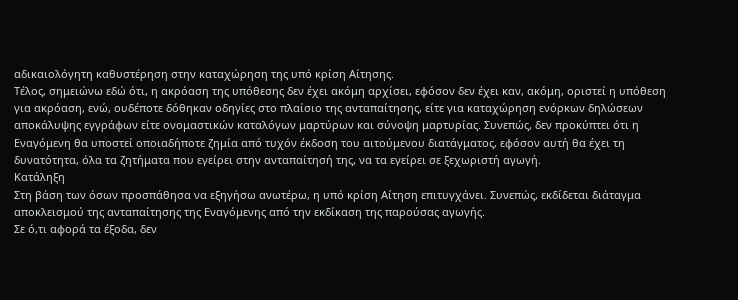αδικαιολόγητη καθυστέρηση στην καταχώρηση της υπό κρίση Αίτησης.
Τέλος, σημειώνω εδώ ότι, η ακρόαση της υπόθεσης δεν έχει ακόμη αρχίσει, εφόσον δεν έχει καν, ακόμη, οριστεί η υπόθεση για ακρόαση, ενώ, ουδέποτε δόθηκαν οδηγίες στο πλαίσιο της ανταπαίτησης, είτε για καταχώρηση ενόρκων δηλώσεων αποκάλυψης εγγράφων είτε ονομαστικών καταλόγων μαρτύρων και σύνοψη μαρτυρίας. Συνεπώς, δεν προκύπτει ότι η Εναγόμενη θα υποστεί οποιαδήποτε ζημία από τυχόν έκδοση του αιτούμενου διατάγματος, εφόσον αυτή θα έχει τη δυνατότητα, όλα τα ζητήματα που εγείρει στην ανταπαίτησή της, να τα εγείρει σε ξεχωριστή αγωγή.
Κατάληξη
Στη βάση των όσων προσπάθησα να εξηγήσω ανωτέρω, η υπό κρίση Αίτηση επιτυγχάνει. Συνεπώς, εκδίδεται διάταγμα αποκλεισμού της ανταπαίτησης της Εναγόμενης από την εκδίκαση της παρούσας αγωγής.
Σε ό,τι αφορά τα έξοδα, δεν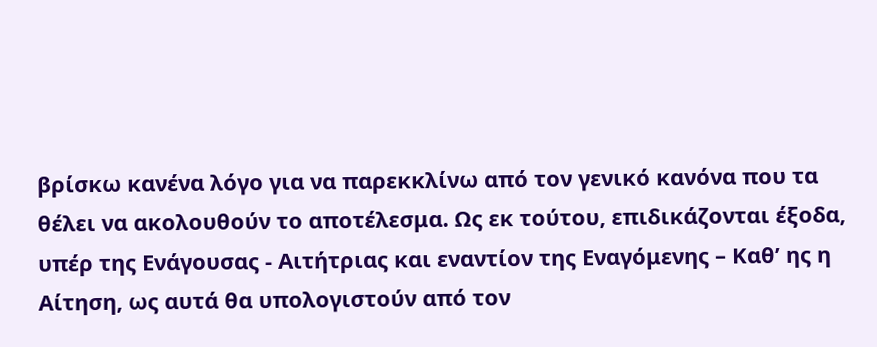βρίσκω κανένα λόγο για να παρεκκλίνω από τον γενικό κανόνα που τα θέλει να ακολουθούν το αποτέλεσμα. Ως εκ τούτου, επιδικάζονται έξοδα, υπέρ της Ενάγουσας - Αιτήτριας και εναντίον της Εναγόμενης – Καθ’ ης η Αίτηση, ως αυτά θα υπολογιστούν από τον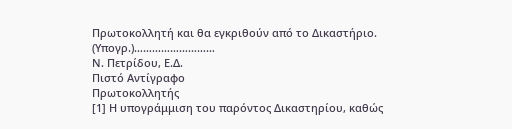Πρωτοκολλητή και θα εγκριθούν από το Δικαστήριο.
(Υπογρ.)………………………
Ν. Πετρίδου, Ε.Δ.
Πιστό Αντίγραφο
Πρωτοκολλητής
[1] Η υπογράμμιση του παρόντος Δικαστηρίου, καθώς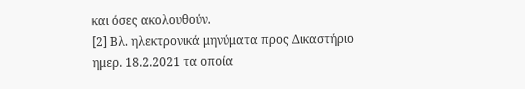και όσες ακολουθούν.
[2] Βλ. ηλεκτρονικά μηνύματα προς Δικαστήριο ημερ. 18.2.2021 τα οποία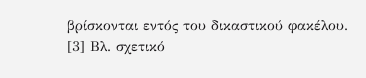βρίσκονται εντός του δικαστικού φακέλου.
[3] Βλ. σχετικό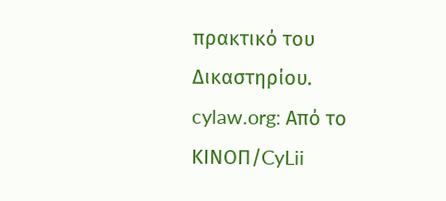πρακτικό του Δικαστηρίου.
cylaw.org: Από το ΚΙΝOΠ/CyLii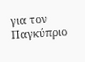για τον Παγκύπριο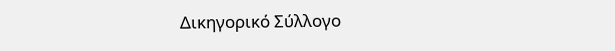Δικηγορικό Σύλλογο